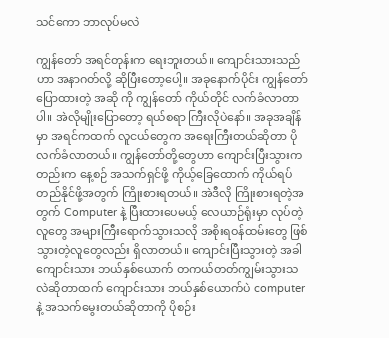သင်ကော ဘာလုပ်မလဲ

ကျွန်တော် အရင်တုန်းက ရေးဘူးတယ်။ ကျောင်းသားသည်ဟာ အနာဂတ်လို့ ဆိုပြီးတော့ပေါ့။ အခုနောက်ပိုင်း ကျွန်တော် ပြောထားတဲ့ အဆို ကို ကျွန်တော် ကိုယ်တိုင် လက်ခံလာတာပါ။ အဲလိုမျိုးပြောတော့ ရယ်စရာ ကြီးလိုပဲနော်။ အခုအချိန်မှာ အရင်ကထက် လူငယ်တွေက အရေးကြီးတယ်ဆိုတာ ပိုလက်ခံလာတယ်။ ကျွန်တော်တို့တွေဟာ ကျောင်းပြီးသွားကတည်းက နေ့စဉ် အသက်ရှင်ဖို့ ကိုယ့်ခြေထောက် ကိုယ်ရပ်တည်နိုင်ဖို့အတွက် ကြိုးစားရတယ်။ အဲဒီလို ကြိုးစားရတဲ့အတွက် Computer နဲ့ ပြီးထားပေမယ့် လေယာဉ်ရုံးမှာ လုပ်တဲ့လူတွေ အများကြီးရောက်သွားသလို အစိုးရဝန်ထမ်းတွေ ဖြစ်သွားတဲ့လူတွေလည်း ရှိလာတယ်။ ကျောင်းပြီးသွားတဲ့ အခါ ကျောင်းသား ဘယ်နှစ်ယောက် တကယ်တတ်ကျွမ်းသွားသလဲဆိုတာထက် ကျောင်းသား ဘယ်နှစ်ယောက်ပဲ computer နဲ့ အသက်မွေးတယ်ဆိုတာကို ပိုစဉ်း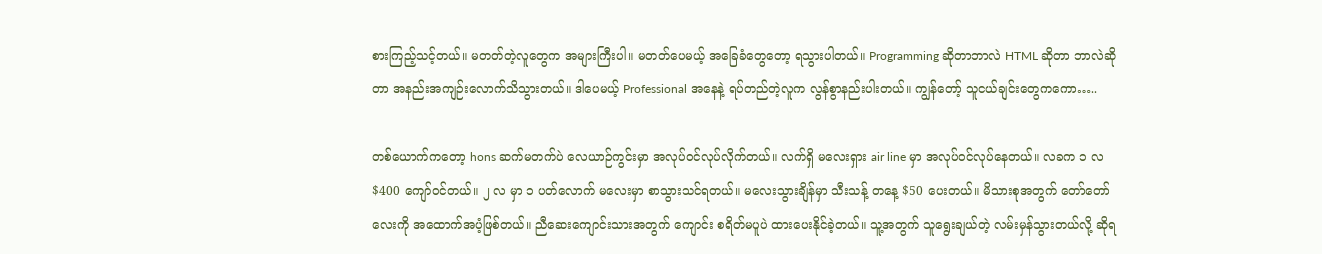စားကြည့်သင့်တယ်။ မတတ်တဲ့လူတွေက အများကြီးပါ။ မတတ်ပေမယ့် အခြေခံတွေတော့ ရသွားပါတယ်။ Programming ဆိုတာဘာလဲ HTML ဆိုတာ ဘာလဲဆိုတာ အနည်းအကျဉ်းလောက်သိသွားတယ်။ ဒါပေမယ့် Professional အနေနဲ့ ရပ်တည်တဲ့လူက လွန်စွာနည်းပါးတယ်။ ကျွန်တော့် သူငယ်ချင်းတွေကကော…..

တစ်ယောက်ကတော့ hons ဆက်မတက်ပဲ လေယာဉ်ကွင်းမှာ အလုပ်ဝင်လုပ်လိုက်တယ်။ လက်ရှိ မလေးရှား air line မှာ အလုပ်ဝင်လုပ်နေတယ်။ လခက ၁ လ $400 ကျော်ဝင်တယ်။ ၂ လ မှာ ၁ ပတ်လောက် မလေးမှာ စာသွားသင်ရတယ်။ မလေးသွားချိန်မှာ သီးသန့် တနေ့ $50 ပေးတယ်။ မိသားစုအတွက် တော်တော်လေးကို အထောက်အပံ့ဖြစ်တယ်။ ညီဆေးကျောင်းသားအတွက် ကျောင်း စရိတ်မပူပဲ ထားပေးနိုင်ခဲ့တယ်။ သူ့အတွက် သူရွေးချယ်တဲ့ လမ်းမှန်သွားတယ်လို့ ဆိုရ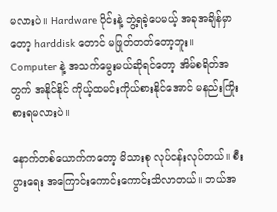မလားပဲ။ Hardware ပိုင်းနဲ့ ဘွဲ့ရခဲ့ပေမယ့် အခုအချိန်မှာတော့ harddisk တောင် မဖြုတ်တတ်တော့ဘူး။ Computer နဲ့ အသက်မွေးမယ်ဆိုရင်တော့ အိမ်စရိတ်အတွက် အနိုင်နိုင် ကိုယ့်ထမင်းကိုယ်စားနိုင်အောင် မနည်းကြိုးစားရမလားပဲ။

နောက်တစ်ယောက်ကတော့ မိသားစု လုပ်ငန်းလုပ်တယ်။ စီးပွားရေး အကြောင်းကောင်းကောင်းသိလာတယ်။ ဘယ်အ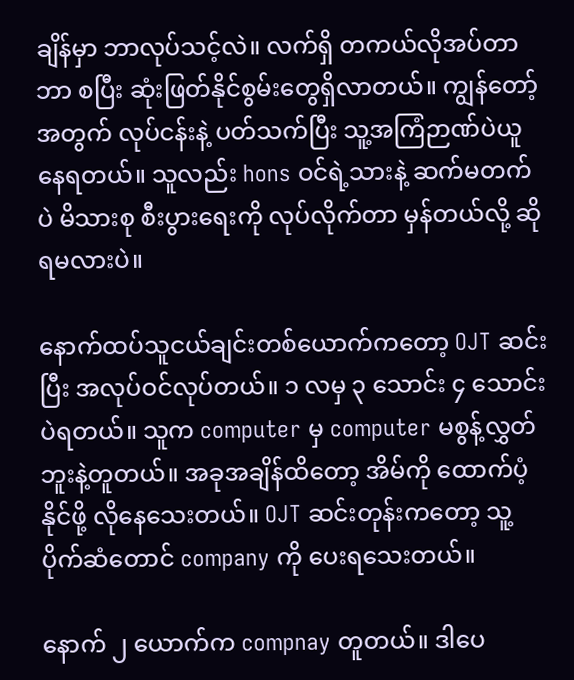ချိန်မှာ ဘာလုပ်သင့်လဲ။ လက်ရှိ တကယ်လိုအပ်တာဘာ စပြီး ဆုံးဖြတ်နိုင်စွမ်းတွေရှိလာတယ်။ ကျွန်တော့်အတွက် လုပ်ငန်းနဲ့ ပတ်သက်ပြီး သူ့အကြံဉာဏ်ပဲယူနေရတယ်။ သူလည်း hons ဝင်ရဲ့သားနဲ့ ဆက်မတက်ပဲ မိသားစု စီးပွားရေးကို လုပ်လိုက်တာ မှန်တယ်လို့ ဆိုရမလားပဲ။

နောက်ထပ်သူငယ်ချင်းတစ်ယောက်ကတော့ OJT ဆင်းပြီး အလုပ်ဝင်လုပ်တယ်။ ၁ လမှ ၃ သောင်း ၄ သောင်းပဲရတယ်။ သူက computer မှ computer မစွန့်လွှတ်ဘူးနဲ့တူတယ်။ အခုအချိန်ထိတော့ အိမ်ကို ထောက်ပံ့နိုင်ဖို့ လိုနေသေးတယ်။ OJT ဆင်းတုန်းကတော့ သူ့ပိုက်ဆံတောင် company ကို ပေးရသေးတယ်။

နောက် ၂ ယောက်က compnay တူတယ်။ ဒါပေ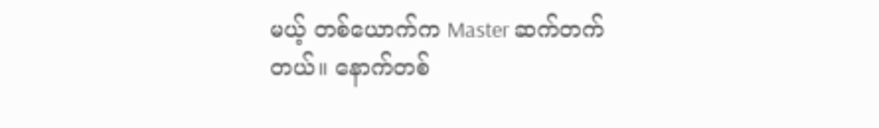မယ့် တစ်ယောက်က Master ဆက်တက်တယ်။ နောက်တစ်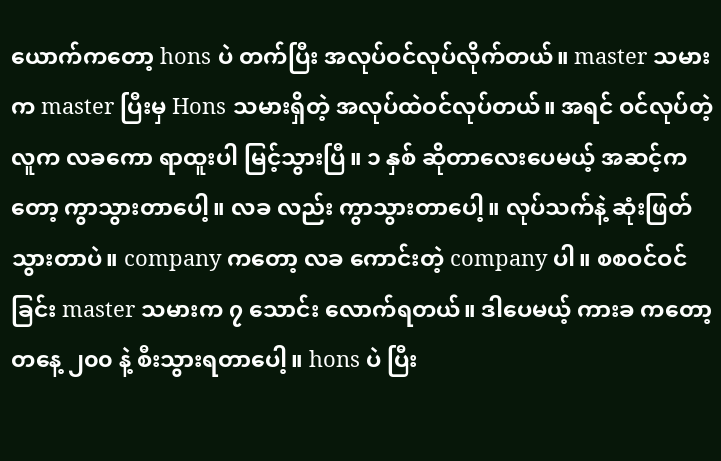ယောက်ကတော့ hons ပဲ တက်ပြီး အလုပ်ဝင်လုပ်လိုက်တယ်။ master သမားက master ပြီးမှ Hons သမားရှိတဲ့ အလုပ်ထဲဝင်လုပ်တယ်။ အရင် ဝင်လုပ်တဲ့လူက လခကော ရာထူးပါ မြင့်သွားပြီ။ ၁ နှစ် ဆိုတာလေးပေမယ့် အဆင့်ကတော့ ကွာသွားတာပေါ့။ လခ လည်း ကွာသွားတာပေါ့။ လုပ်သက်နဲ့ ဆုံးဖြတ်သွားတာပဲ။ company ကတော့ လခ ကောင်းတဲ့ company ပါ။ စစဝင်ဝင်ခြင်း master သမားက ၇ သောင်း လောက်ရတယ်။ ဒါပေမယ့် ကားခ ကတော့ တနေ့ ၂၀၀ နဲ့ စီးသွားရတာပေါ့။ hons ပဲ ပြီး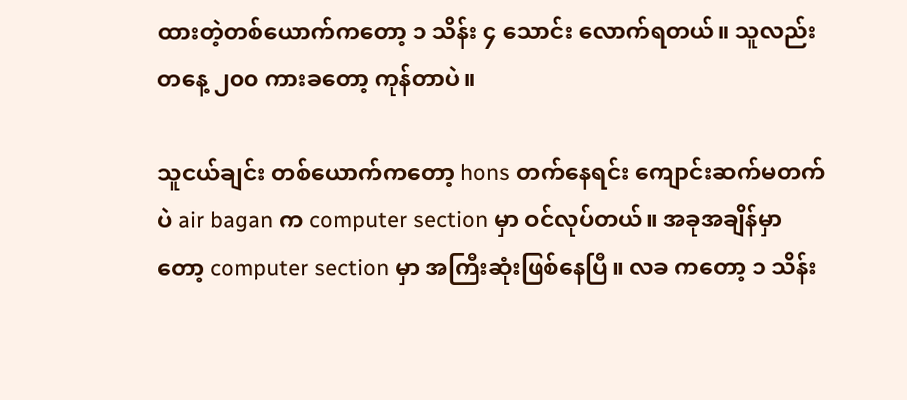ထားတဲ့တစ်ယောက်ကတော့ ၁ သိန်း ၄ သောင်း လောက်ရတယ်။ သူလည်း တနေ့ ၂၀၀ ကားခတော့ ကုန်တာပဲ။

သူငယ်ချင်း တစ်ယောက်ကတော့ hons တက်နေရင်း ကျောင်းဆက်မတက်ပဲ air bagan က computer section မှာ ဝင်လုပ်တယ်။ အခုအချိန်မှာတော့ computer section မှာ အကြီးဆုံးဖြစ်နေပြီ။ လခ ကတော့ ၁ သိန်း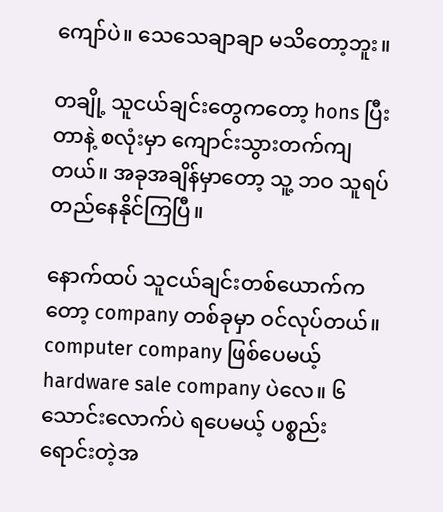ကျော်ပဲ။ သေသေချာချာ မသိတော့ဘူး။

တချို့ သူငယ်ချင်းတွေကတော့ hons ပြီးတာနဲ့ စလုံးမှာ ကျောင်းသွားတက်ကျတယ်။ အခုအချိန်မှာတော့ သူ့ ဘဝ သူရပ်တည်နေနိုင်ကြပြီ။

နောက်ထပ် သူငယ်ချင်းတစ်ယောက်ကတော့ company တစ်ခုမှာ ဝင်လုပ်တယ်။ computer company ဖြစ်ပေမယ့် hardware sale company ပဲလေ။ ၆ သောင်းလောက်ပဲ ရပေမယ့် ပစ္စည်းရောင်းတဲ့အ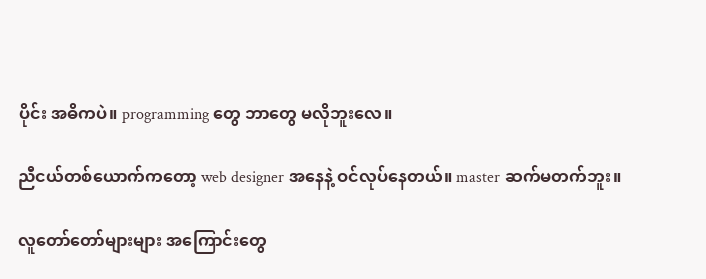ပိုင်း အဓိကပဲ။ programming တွေ ဘာတွေ မလိုဘူးလေ။

ညီငယ်တစ်ယောက်ကတော့ web designer အနေနဲ့ ဝင်လုပ်နေတယ်။ master ဆက်မတက်ဘူး။

လူတော်တော်များများ အကြောင်းတွေ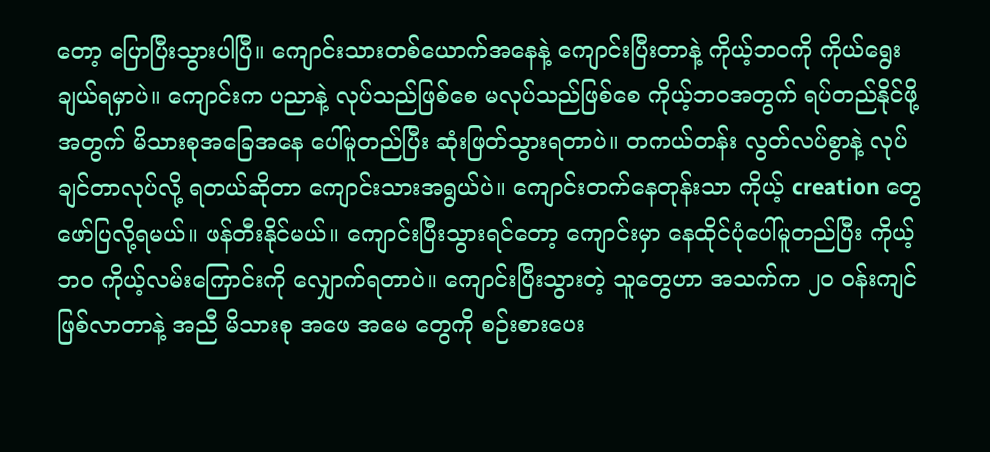တော့ ပြောပြီးသွားပါပြီ။ ကျောင်းသားတစ်ယောက်အနေနဲ့ ကျောင်းပြီးတာနဲ့ ကိုယ့်ဘဝကို ကိုယ်ရွေးချယ်ရမှာပဲ။ ကျောင်းက ပညာနဲ့ လုပ်သည်ဖြစ်စေ မလုပ်သည်ဖြစ်စေ ကိုယ့်ဘဝအတွက် ရပ်တည်နိုင်ဖို့အတွက် မိသားစုအခြေအနေ ပေါ်မူတည်ပြီး ဆုံးဖြတ်သွားရတာပဲ။ တကယ်တန်း လွတ်လပ်စွာနဲ့ လုပ်ချင်တာလုပ်လို့ ရတယ်ဆိုတာ ကျောင်းသားအရွယ်ပဲ။ ကျောင်းတက်နေတုန်းသာ ကိုယ့် creation တွေ ဖော်ပြလို့ရမယ်။ ဖန်တီးနိုင်မယ်။ ကျောင်းပြီးသွားရင်တော့ ကျောင်းမှာ နေထိုင်ပုံပေါ်မူတည်ပြီး ကိုယ့်ဘဝ ကိုယ့်လမ်းကြောင်းကို လျှောက်ရတာပဲ။ ကျောင်းပြီးသွားတဲ့ သူတွေဟာ အသက်က ၂၀ ဝန်းကျင်ဖြစ်လာတာနဲ့ အညီ မိသားစု အဖေ အမေ တွေကို စဉ်းစားပေး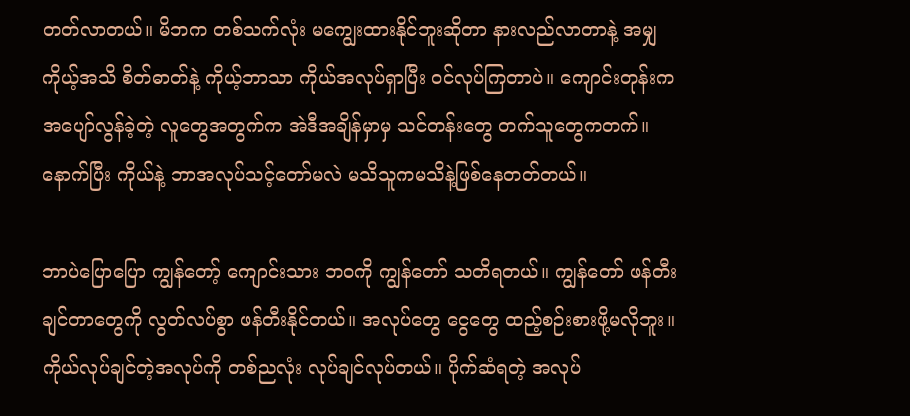တတ်လာတယ်။ မိဘက တစ်သက်လုံး မကျွေးထားနိုင်ဘူးဆိုတာ နားလည်လာတာနဲ့ အမျှ ကိုယ့်အသိ စိတ်ဓာတ်နဲ့ ကိုယ့်ဘာသာ ကိုယ်အလုပ်ရှာပြီး ဝင်လုပ်ကြတာပဲ။ ကျောင်းတုန်းက အပျော်လွန်ခဲ့တဲ့ လူတွေအတွက်က အဲဒီအချိန်မှာမှ သင်တန်းတွေ တက်သူတွေကတက်။ နောက်ပြီး ကိုယ်နဲ့ ဘာအလုပ်သင့်တော်မလဲ မသိသူကမသိနဲ့ဖြစ်နေတတ်တယ်။

ဘာပဲပြောပြော ကျွန်တော့် ကျောင်းသား ဘဝကို ကျွန်တော် သတိရတယ်။ ကျွန်တော် ဖန်တီးချင်တာတွေကို လွတ်လပ်စွာ ဖန်တီးနိုင်တယ်။ အလုပ်တွေ ငွေတွေ ထည့်စဉ်းစားဖို့မလိုဘူး။ ကိုယ်လုပ်ချင်တဲ့အလုပ်ကို တစ်ညလုံး လုပ်ချင်လုပ်တယ်။ ပိုက်ဆံရတဲ့ အလုပ်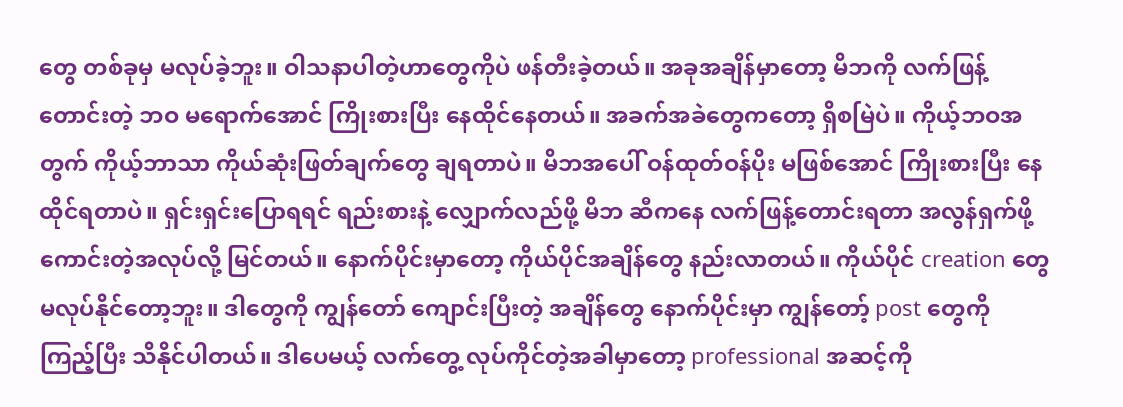တွေ တစ်ခုမှ မလုပ်ခဲ့ဘူး။ ဝါသနာပါတဲ့ဟာတွေကိုပဲ ဖန်တီးခဲ့တယ်။ အခုအချိန်မှာတော့ မိဘကို လက်ဖြန့်တောင်းတဲ့ ဘဝ မရောက်အောင် ကြိုးစားပြီး နေထိုင်နေတယ်။ အခက်အခဲတွေကတော့ ရှိစမြဲပဲ။ ကိုယ့်ဘဝအတွက် ကိုယ့်ဘာသာ ကိုယ်ဆုံးဖြတ်ချက်တွေ ချရတာပဲ။ မိဘအပေါ် ဝန်ထုတ်ဝန်ပိုး မဖြစ်အောင် ကြိုးစားပြီး နေထိုင်ရတာပဲ။ ရှင်းရှင်းပြောရရင် ရည်းစားနဲ့ လျှောက်လည်ဖို့ မိဘ ဆီကနေ လက်ဖြန့်တောင်းရတာ အလွန်ရှက်ဖို့ ကောင်းတဲ့အလုပ်လို့ မြင်တယ်။ နောက်ပိုင်းမှာတော့ ကိုယ်ပိုင်အချိန်တွေ နည်းလာတယ်။ ကိုယ်ပိုင် creation တွေ မလုပ်နိုင်တော့ဘူး။ ဒါတွေကို ကျွန်တော် ကျောင်းပြီးတဲ့ အချိန်တွေ နောက်ပိုင်းမှာ ကျွန်တော့် post တွေကို ကြည့်ပြီး သိနိုင်ပါတယ်။ ဒါပေမယ့် လက်တွေ့ လုပ်ကိုင်တဲ့အခါမှာတော့ professional အဆင့်ကို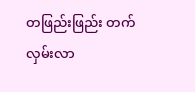တဖြည်းဖြည်း တက်လှမ်းလာ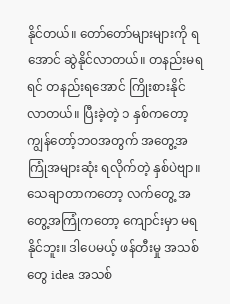နိုင်တယ်။ တော်တော်များများကို ရအောင် ဆွဲနိုင်လာတယ်။ တနည်းမရရင် တနည်းရအောင် ကြိုးစားနိုင်လာတယ်။ ပြီးခဲ့တဲ့ ၁ နှစ်ကတော့ ကျွန်တော့်ဘဝအတွက် အတွေ့အကြုံအများဆုံး ရလိုက်တဲ့ နှစ်ပဲဗျာ။ သေချာတာကတော့ လက်တွေ့ အတွေ့အကြုံကတော့ ကျောင်းမှာ မရနိုင်ဘူး။ ဒါပေမယ့် ဖန်တီးမှု အသစ်တွေ idea အသစ်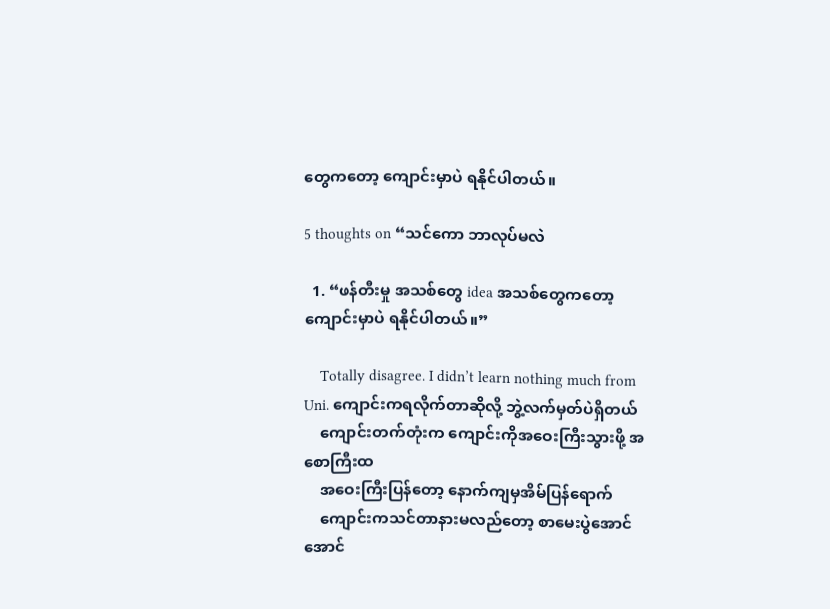တွေကတော့ ကျောင်းမှာပဲ ရနိုင်ပါတယ်။

5 thoughts on “သင်ကော ဘာလုပ်မလဲ

  1. “ဖန်တီးမှု အသစ်တွေ idea အသစ်တွေကတော့ ကျောင်းမှာပဲ ရနိုင်ပါတယ်။”

    Totally disagree. I didn’t learn nothing much from Uni. ကျောင်းကရလိုက်တာဆိုလို့ ဘွဲ့လက်မှတ်ပဲရှိတယ်
    ကျောင်းတက်တုံးက ကျောင်းကိုအဝေးကြီးသွားဖို့ အစောကြီးထ
    အဝေးကြီးပြန်တော့ နောက်ကျမှအိမ်ပြန်ရောက်
    ကျောင်းကသင်တာနားမလည်တော့ စာမေးပွဲအောင် အောင်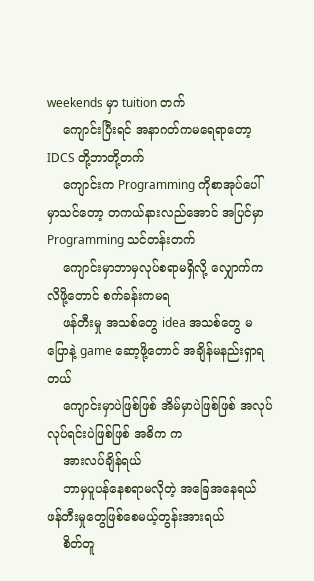weekends မှာ tuition တက်
    ကျောင်းပြီးရင် အနာဂတ်ကမရေရာတော့ IDCS တို့ဘာတို့တက်
    ကျောင်းက Programming ကိုစာအုပ်ပေါ်မှာသင်တော့ တကယ်နားလည်အောင် အပြင်မှာ Programming သင်တန်းတက်
    ကျောင်းမှာဘာမှလုပ်စရာမရှိလို့ လျှောက်ကလိဖို့တောင် စက်ခန်းကမရ
    ဖန်တီးမှု အသစ်တွေ idea အသစ်တွေ မပြောနဲ့ game ဆော့ဖို့တောင် အချိန်မနည်းရှာရတယ်
    ကျောင်းမှာပဲဖြစ်ဖြစ် အိမ်မှာပဲဖြစ်ဖြစ် အလုပ် လုပ်ရင်းပဲဖြစ်ဖြစ် အဓိက က
    အားလပ်ချိန်ရယ်
    ဘာမှပူပန်နေစရာမလိုတဲ့ အခြေအနေရယ် ဖန်တီးမှုတွေဖြစ်စေမယ့်တွန်းအားရယ်
    စိတ်တူ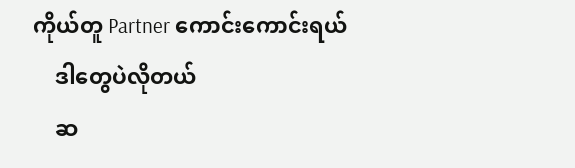ကိုယ်တူ Partner ကောင်းကောင်းရယ်
    ဒါတွေပဲလိုတယ်
    ဆ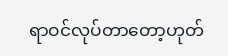ရာဝင်လုပ်တာတော့ဟုတ်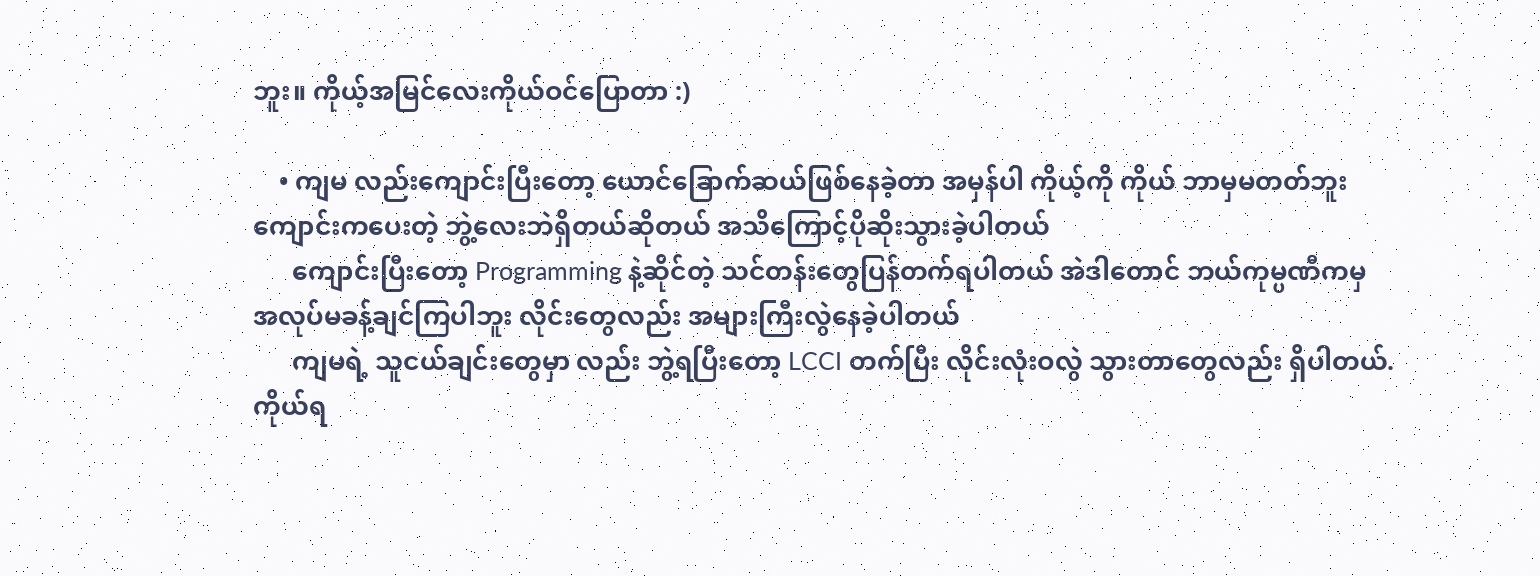ဘူး။ ကိုယ့်အမြင်လေးကိုယ်ဝင်ပြောတာ :)

    • ကျမ လည်းကျောင်းပြီးတော့ ယောင်ခြောက်ဆယ်ဖြစ်နေခဲ့တာ အမှန်ပါ ကိုယ့်ကို ကိုယ် ဘာမှမတတ်ဘူး ကျောင်းကပေးတဲ့ ဘွဲ့လေးဘဲရှိတယ်ဆိုတယ် အသိကြောင့်ပိုဆိုးသွားခဲ့ပါတယ်
      ကျောင်းပြီးတော့ Programming နဲ့ဆိုင်တဲ့ သင်တန်းတွေပြန်တက်ရပါတယ် အဲဒါတောင် ဘယ်ကုမ္ပဏီကမှ အလုပ်မခန့်ချင်ကြပါဘူး လိုင်းတွေလည်း အများကြီးလွဲနေခဲ့ပါတယ်
      ကျမရဲ့ သူငယ်ချင်းတွေမှာ လည်း ဘွဲ့ရပြီးတော့ LCCI တက်ပြီး လိုင်းလုံးဝလွဲ သွားတာတွေလည်း ရှိပါတယ်. ကိုယ်ရ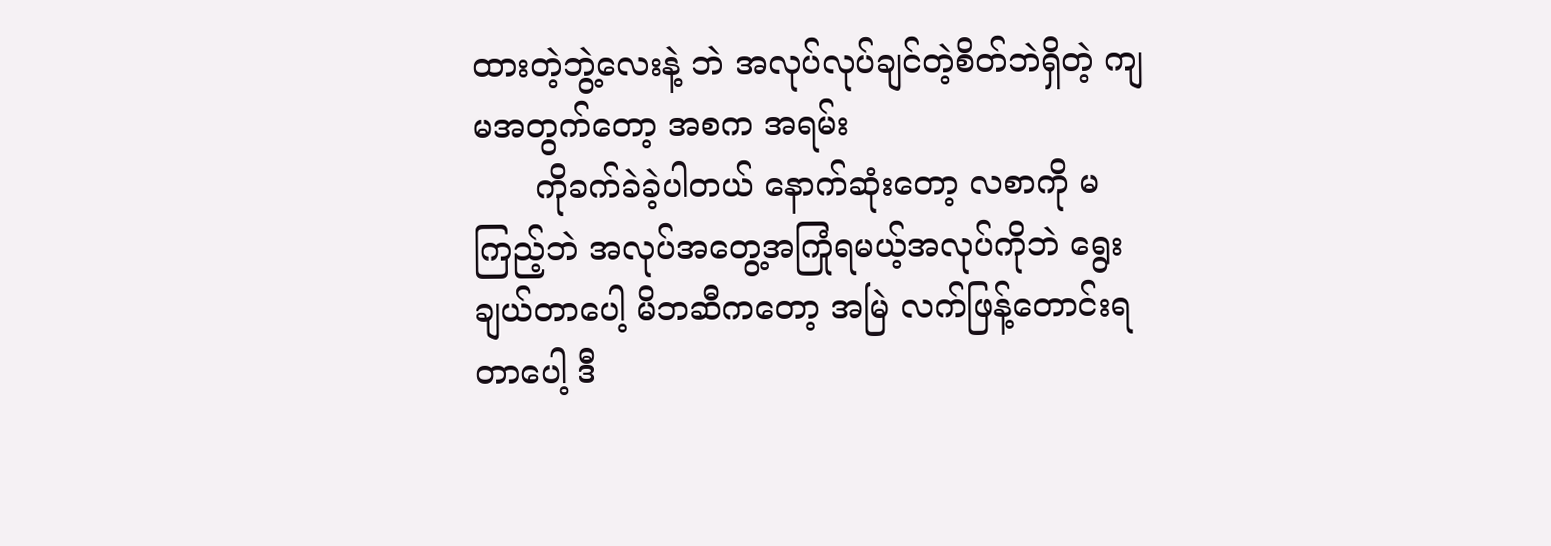ထားတဲ့ဘွဲ့လေးနဲ့ ဘဲ အလုပ်လုပ်ချင်တဲ့စိတ်ဘဲရှိတဲ့ ကျမအတွက်တော့ အစက အရမ်း
      ကိုခက်ခဲခဲ့ပါတယ် နောက်ဆုံးတော့ လစာကို မကြည့်ဘဲ အလုပ်အတွေ့အကြုံရမယ့်အလုပ်ကိုဘဲ ရွေးချယ်တာပေါ့ မိဘဆီကတော့ အမြဲ လက်ဖြန့်တောင်းရတာပေါ့ ဒီ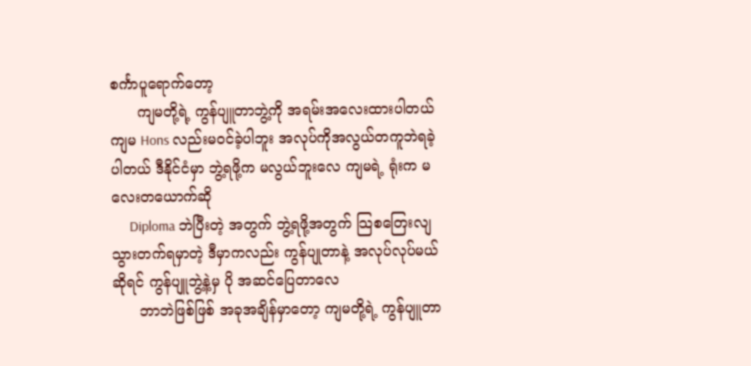စင်္ကာပူရောက်တော့
      ကျမတို့ရဲ့ ကွန်ပျူတာဘွဲ့ကို အရမ်းအလေးထားပါတယ် ကျမ Hons လည်းမဝင်ခဲ့ပါဘူး အလုပ်ကိုအလွယ်တကူဘဲရခဲ့ပါတယ် ဒီနိုင်ငံမှာ ဘွဲ့ရဖို့က မလွယ်ဘူးလေ ကျမရဲ့ ရုံးက မလေးတယောက်ဆို
      Diploma ဘဲပြီးတဲ့ အတွက် ဘွဲ့ရဖို့အတွက် သြစတြေးလျသွားတက်ရမှာတဲ့ ဒီမှာကလည်း ကွန်ပျုတာနဲ့ အလုပ်လုပ်မယ်ဆိုရင် ကွန်ပျူဘွဲ့နဲ့မှ ပို အဆင်ပြေတာလေ
      ဘာဘဲဖြစ်ဖြစ် အခုအချိန်မှာတော့ ကျမတို့ရဲ့ ကွန်ပျူတာ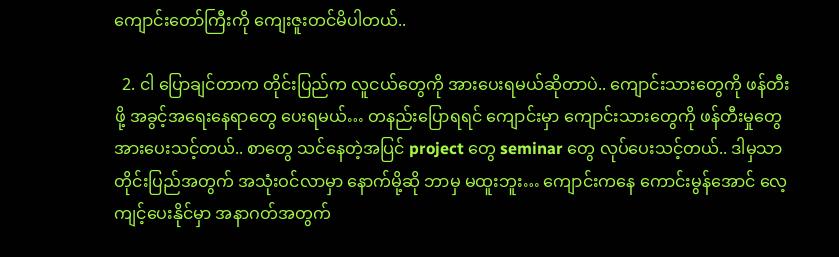ကျောင်းတော်ကြီးကို ကျေးဇူးတင်မိပါတယ်..

  2. ငါ ပြောချင်တာက တိုင်းပြည်က လူငယ်တွေကို အားပေးရမယ်ဆိုတာပဲ.. ကျောင်းသားတွေကို ဖန်တီးဖို့ အခွင့်အရေးနေရာတွေ ပေးရမယ်… တနည်းပြောရရင် ကျောင်းမှာ ကျောင်းသားတွေကို ဖန်တီးမှုတွေ အားပေးသင့်တယ်.. စာတွေ သင်နေတဲ့အပြင် project တွေ seminar တွေ လုပ်ပေးသင့်တယ်.. ဒါမှသာ တိုင်းပြည်အတွက် အသုံးဝင်လာမှာ နောက်မို့ဆို ဘာမှ မထူးဘူး… ကျောင်းကနေ ကောင်းမွန်အောင် လေ့ကျင့်ပေးနိုင်မှာ အနာဂတ်အတွက်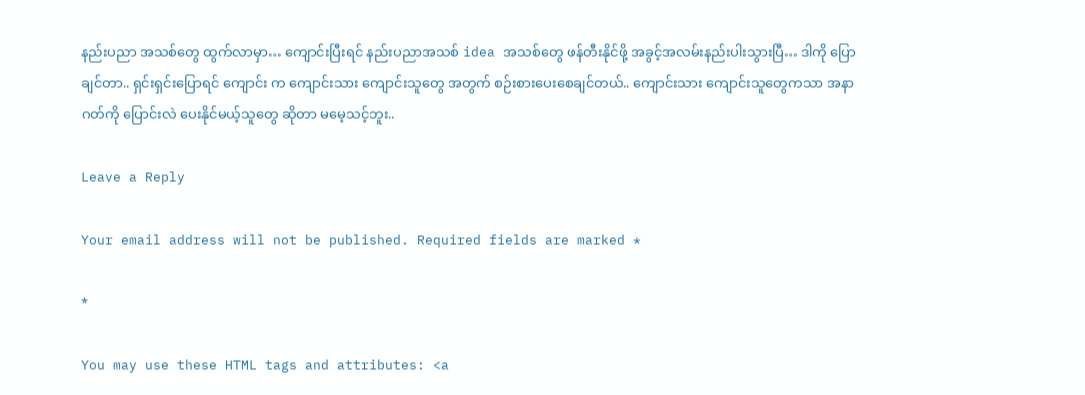နည်းပညာ အသစ်တွေ ထွက်လာမှာ… ကျောင်းပြီးရင် နည်းပညာအသစ် idea အသစ်တွေ ဖန်တီးနိုင်ဖို့ အခွင့်အလမ်းနည်းပါးသွားပြီ… ဒါကို ပြောချင်တာ.. ရှင်းရှင်းပြောရင် ကျောင်း က ကျောင်းသား ကျောင်းသူတွေ အတွက် စဉ်းစားပေးစေချင်တယ်.. ကျောင်းသား ကျောင်းသူတွေကသာ အနာဂတ်ကို ပြောင်းလဲ ပေးနိုင်မယ့်သူတွေ ဆိုတာ မမေ့သင့်ဘူး..

Leave a Reply

Your email address will not be published. Required fields are marked *

*

You may use these HTML tags and attributes: <a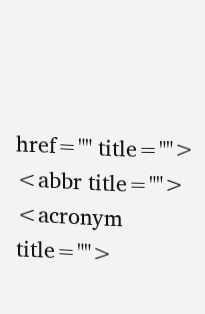href="" title=""> <abbr title=""> <acronym title="">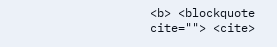<b> <blockquote cite=""> <cite>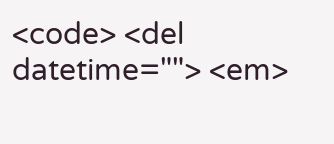<code> <del datetime=""> <em>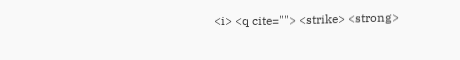<i> <q cite=""> <strike> <strong>